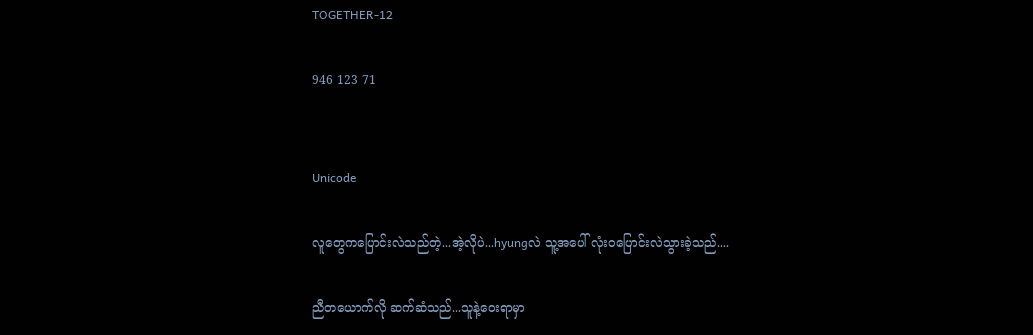TOGETHER-12

946 123 71


Unicode

လူတွေကပြောင်းလဲသည်တဲ့...အဲ့လိုပဲ...hyungလဲ သူ့အပေါ် လုံးဝပြောင်းလဲသွားခဲ့သည်....

ညီတယောက်လို ဆက်ဆံသည်...သူနဲ့ဝေးရာမှာ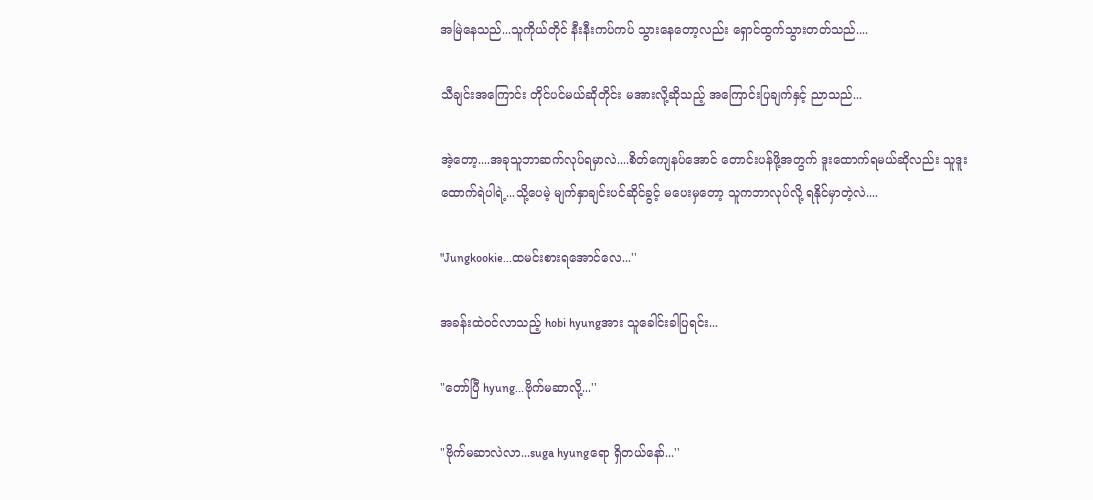အမြဲနေသည်...သူကိုယ်တိုင် နီးနီးကပ်ကပ် သွားနေတော့လည်း ရှောင်ထွက်သွားတတ်သည်....

သီချင်းအကြောင်း တိုင်ပင်မယ်ဆိုတိုင်း မအားလို့ဆိုသည့် အကြောင်းပြချက်နှင့် ညာသည်...

အဲ့တော့....အခုသူဘာဆက်လုပ်ရမှာလဲ....စိတ်ကျေနပ်အောင် တောင်းပန်ဖို့အတွက် ဒူးထောက်ရမယ်ဆိုလည်း သူဒူးထောက်ရဲပါရဲ့...သို့ပေမဲ့ မျက်နှာချင်းပင်ဆိုင်ခွင့် မပေးမှတော့ သူကဘာလုပ်လို့ ရနိုင်မှာတဲ့လဲ....

"Jungkookie...ထမင်းစားရအောင်လေ...''

အခန်းထဲဝင်လာသည့် hobi hyungအား သူခေါင်းခါပြရင်း...

"တော်ပြီ hyung...ဗိုက်မဆာလို့...''

"ဗိုက်မဆာလဲလာ...suga hyungရော ရှိတယ်နော်...''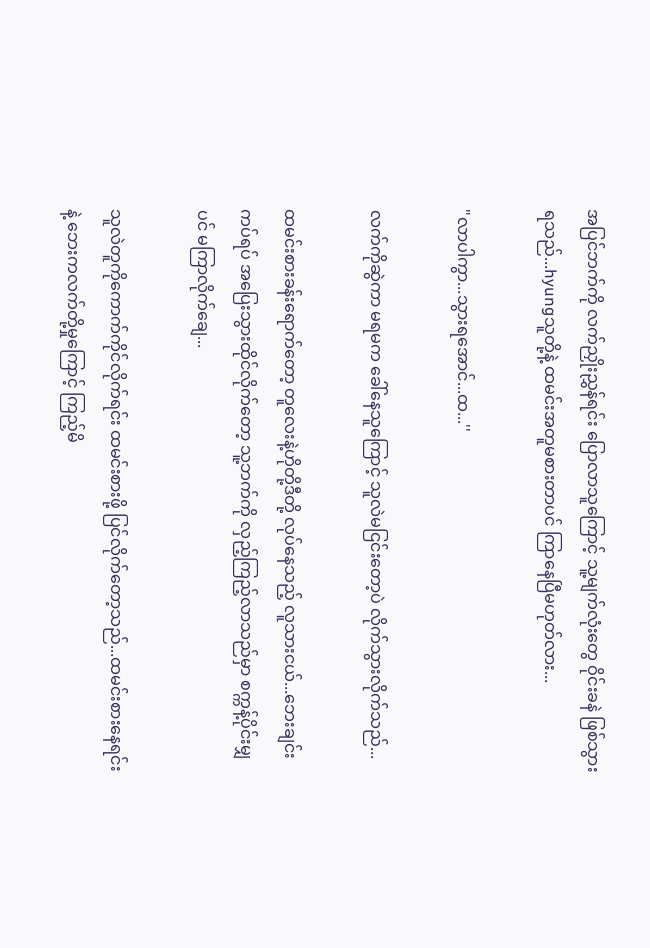အပြင်ဘက်ကို လက်ညှိုးညွှန်ရင်း ပြောလာသူကြောင့် သူ့မျက်လုံးတွေ ဝိုင်းခနဲ ဖြစ်သွားရသည်...hyungသူတို့နဲ့ ထမင်းအတူမစားတာပင် ကြာနေပြီမဟုတ်လား...

"လာပါကွာ...သွားရအောင်...ထ...''

လက်ကိုဆွဲကာ မရမက ခေါ်နေသူကြောင့် သူလဲမငြင်းတော့ပဲ လိုက်သွားလိုက်သည်...

ထမင်းစားခန်းရောက်တော့ တူလေးနဲ့ဟိုတို့ဒီတို့ လုပ်နေသည့် လူသားငယ်...ဘေးချင်းကပ်ရပ် အပြေးသွားထိုင်လိုက်တော့ သူ့ဘက်ကို လှည့်ကြည့်လာသည်မှာ စက္ကန့်ပိုင်းမျှပင် မကြာလိုက်ချေ...

သူလဲတူကိုကောက်ကိုင်လိုက်ရင်း ထမင်းစားဖို့ ပြင်လိုက်တော့သည်...ထမင်းစားနေရင်းနဲ့ ဘေးကလက်တို့မှုကြောင့် ကြည့်မိ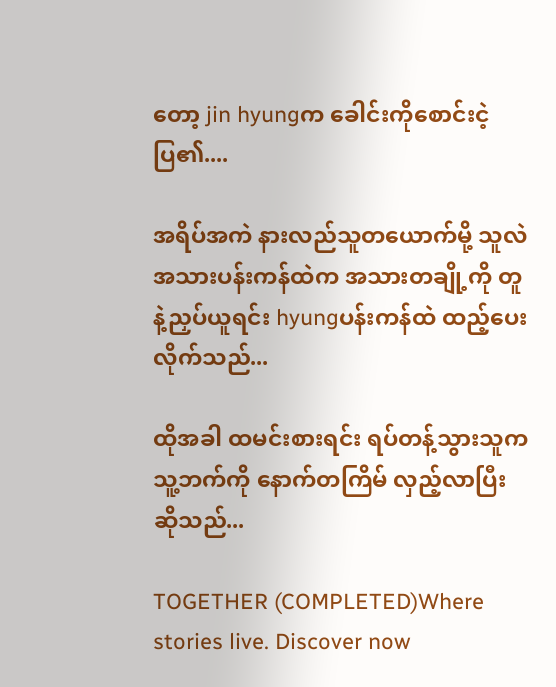တော့ jin hyungက ခေါင်းကိုစောင်းငဲ့ပြ၏....

အရိပ်အကဲ နားလည်သူတယောက်မို့ သူလဲ အသားပန်းကန်ထဲက အသားတချို့ကို တူနဲ့ညှပ်ယူရင်း hyungပန်းကန်ထဲ ထည့်ပေးလိုက်သည်...

ထိုအခါ ထမင်းစားရင်း ရပ်တန့်သွားသူက သူ့ဘက်ကို နောက်တကြိမ် လှည့်လာပြီးဆိုသည်...

TOGETHER (COMPLETED)Where stories live. Discover now